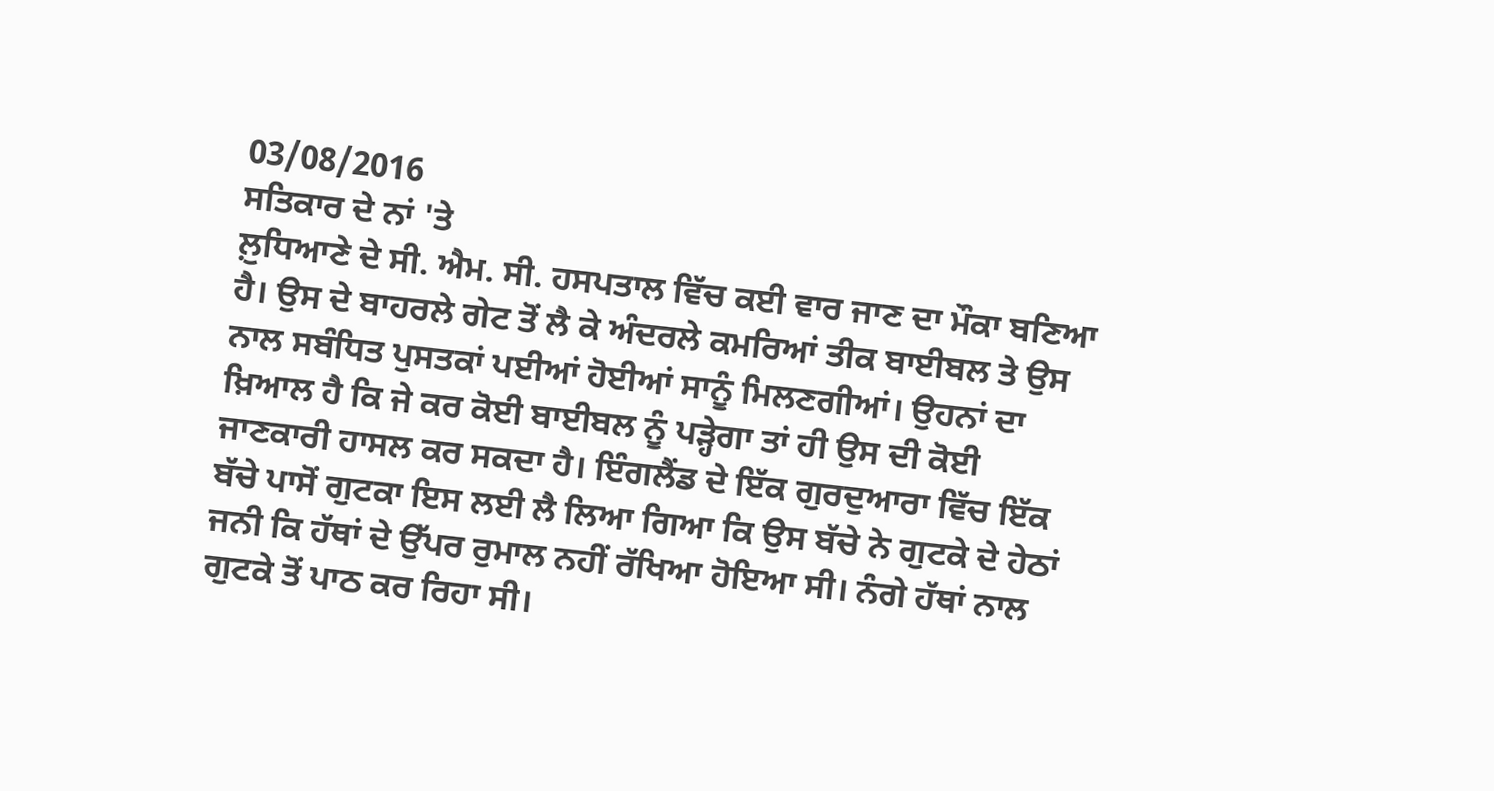03/08/2016
ਸਤਿਕਾਰ ਦੇ ਨਾਂ 'ਤੇ
ਲ਼ੁਧਿਆਣੇ ਦੇ ਸੀ. ਐਮ. ਸੀ. ਹਸਪਤਾਲ ਵਿੱਚ ਕਈ ਵਾਰ ਜਾਣ ਦਾ ਮੌਕਾ ਬਣਿਆ ਹੈ। ਉਸ ਦੇ ਬਾਹਰਲੇ ਗੇਟ ਤੋਂ ਲੈ ਕੇ ਅੰਦਰਲੇ ਕਮਰਿਆਂ ਤੀਕ ਬਾਈਬਲ ਤੇ ਉਸ ਨਾਲ ਸਬੰਧਿਤ ਪੁਸਤਕਾਂ ਪਈਆਂ ਹੋਈਆਂ ਸਾਨੂੰ ਮਿਲਣਗੀਆਂ। ਉਹਨਾਂ ਦਾ ਖ਼ਿਆਲ ਹੈ ਕਿ ਜੇ ਕਰ ਕੋਈ ਬਾਈਬਲ ਨੂੰ ਪੜ੍ਹੇਗਾ ਤਾਂ ਹੀ ਉਸ ਦੀ ਕੋਈ ਜਾਣਕਾਰੀ ਹਾਸਲ ਕਰ ਸਕਦਾ ਹੈ। ਇੰਗਲੈਂਡ ਦੇ ਇੱਕ ਗੁਰਦੁਆਰਾ ਵਿੱਚ ਇੱਕ ਬੱਚੇ ਪਾਸੋਂ ਗੁਟਕਾ ਇਸ ਲਈ ਲੈ ਲਿਆ ਗਿਆ ਕਿ ਉਸ ਬੱਚੇ ਨੇ ਗੁਟਕੇ ਦੇ ਹੇਠਾਂ ਜਨੀ ਕਿ ਹੱਥਾਂ ਦੇ ਉੱਪਰ ਰੁਮਾਲ ਨਹੀਂ ਰੱਖਿਆ ਹੋਇਆ ਸੀ। ਨੰਗੇ ਹੱਥਾਂ ਨਾਲ ਗੁਟਕੇ ਤੋਂ ਪਾਠ ਕਰ ਰਿਹਾ ਸੀ।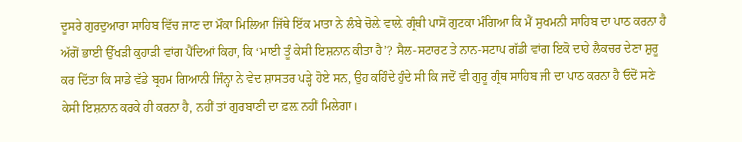ਦੂਸਰੇ ਗੁਰਦੁਆਰਾ ਸਾਹਿਬ ਵਿੱਚ ਜਾਣ ਦਾ ਮੌਕਾ ਮਿਲਿਆ ਜਿੱਥੇ ਇੱਕ ਮਾਤਾ ਨੇ ਲੰਬੇ ਚੋਲ਼ੇ ਵਾਲ਼ੇ ਗ੍ਰੰਥੀ ਪਾਸੋਂ ਗੁਟਕਾ ਮੰਗਿਆ ਕਿ ਮੈਂ ਸੁਖਮਨੀ ਸਾਹਿਬ ਦਾ ਪਾਠ ਕਰਨਾ ਹੈ ਅੱਗੋਂ ਭਾਈ ਉੱਖੜੀ ਕੁਹਾੜੀ ਵਾਂਗ ਪੈਂਦਿਆਂ ਕਿਹਾ, ਕਿ ‘ਮਾਈ ਤੂੰ ਕੇਸੀ ਇਸ਼ਨਾਨ ਕੀਤਾ ਹੈ’? ਸੈਲ-ਸਟਾਰਟ ਤੇ ਨਾਨ-ਸਟਾਪ ਗੱਡੀ ਵਾਂਗ ਇਕੋ ਦਾਹੇ ਲੈਕਚਰ ਦੇਣਾ ਸ਼ੁਰੂ ਕਰ ਦਿੱਤਾ ਕਿ ਸਾਡੇ ਵੱਡੇ ਬ੍ਰਹਮ ਗਿਆਨੀ ਜਿੰਨ੍ਹਾ ਨੇ ਵੇਦ ਸ਼ਾਸਤਰ ਪੜ੍ਹੇ ਹੋਏ ਸਨ, ਉਹ ਕਹਿੰਦੇ ਹੁੰਦੇ ਸੀ ਕਿ ਜਦੋਂ ਵੀ ਗੁਰੂ ਗ੍ਰੰਥ ਸਾਹਿਬ ਜੀ ਦਾ ਪਾਠ ਕਰਨਾ ਹੈ ਓਦੋਂ ਸਣੇ ਕੇਸੀ ਇਸ਼ਨਾਨ ਕਰਕੇ ਹੀ ਕਰਨਾ ਹੈ, ਨਹੀਂ ਤਾਂ ਗੁਰਬਾਣੀ ਦਾ ਫ਼ਲ਼ ਨਹੀਂ ਮਿਲੇਗਾ।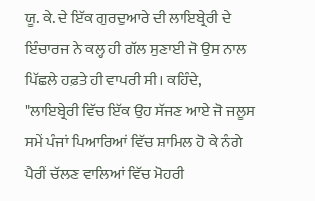ਯੂ. ਕੇ. ਦੇ ਇੱਕ ਗੁਰਦੁਆਰੇ ਦੀ ਲਾਇਬ੍ਰੇਰੀ ਦੇ ਇੰਚਾਰਜ ਨੇ ਕਲ੍ਹ ਹੀ ਗੱਲ ਸੁਣਾਈ ਜੋ ਉਸ ਨਾਲ ਪਿੱਛਲੇ ਹਫ਼ਤੇ ਹੀ ਵਾਪਰੀ ਸੀ। ਕਹਿੰਦੇ, "ਲਾਇਬ੍ਰੇਰੀ ਵਿੱਚ ਇੱਕ ਉਹ ਸੱਜਣ ਆਏ ਜੋ ਜਲੂਸ ਸਮੇਂ ਪੰਜਾਂ ਪਿਆਰਿਆਂ ਵਿੱਚ ਸ਼ਾਮਿਲ ਹੋ ਕੇ ਨੰਗੇ ਪੈਰੀਂ ਚੱਲਣ ਵਾਲਿਆਂ ਵਿੱਚ ਮੋਹਰੀ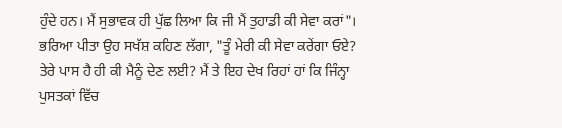ਹੁੰਦੇ ਹਨ। ਮੈਂ ਸੁਭਾਵਕ ਹੀ ਪੁੱਛ ਲਿਆ ਕਿ ਜੀ ਮੈਂ ਤੁਹਾਡੀ ਕੀ ਸੇਵਾ ਕਰਾਂ"। ਭਰਿਆ ਪੀਤਾ ਉਹ ਸਖੱਸ਼ ਕਹਿਣ ਲੱਗਾ, "ਤੂੰ ਮੇਰੀ ਕੀ ਸੇਵਾ ਕਰੇਂਗਾ ਓਏ? ਤੇਰੇ ਪਾਸ ਹੈ ਹੀ ਕੀ ਮੈਨੂੰ ਦੇਣ ਲਈ? ਮੈਂ ਤੇ ਇਹ ਦੇਖ ਰਿਹਾਂ ਹਾਂ ਕਿ ਜਿੰਨ੍ਹਾ ਪੁਸਤਕਾਂ ਵਿੱਚ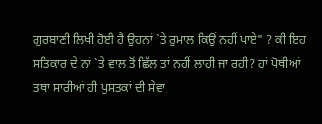ਗੁਰਬਾਣੀ ਲਿਖੀ ਹੋਈ ਹੈ ਉਹਨਾਂ `ਤੇ ਰੁਮਾਲ ਕਿਉਂ ਨਹੀਂ ਪਾਏ" ? ਕੀ ਇਹ ਸਤਿਕਾਰ ਦੇ ਨਾਂ `ਤੇ ਵਾਲ ਤੋਂ ਛਿੱਲ ਤਾਂ ਨਹੀਂ ਲਾਹੀ ਜਾ ਰਹੀ? ਹਾਂ ਪੋਥੀਆਂ ਤਥਾ ਸਾਰੀਆਂ ਹੀ ਪੁਸਤਕਾਂ ਦੀ ਸੇਵਾ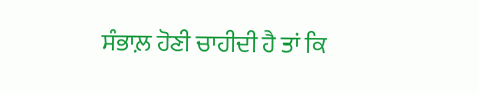ਸੰਭਾਲ਼ ਹੋਣੀ ਚਾਹੀਦੀ ਹੈ ਤਾਂ ਕਿ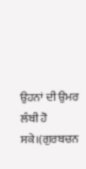ਉਹਨਾਂ ਦੀ ਉਮਰ ਲੰਬੀ ਹੋ ਸਕੇ।(ਗੁਰਬਚਨ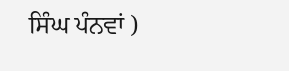ਸਿੰਘ ਪੰਨਵਾਂ )